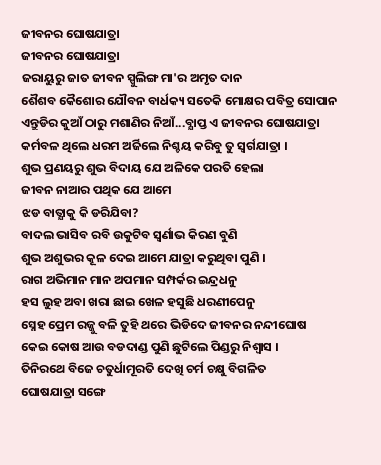ଜୀବନର ଘୋଷଯାତ୍ରା
ଜୀବନର ଘୋଷଯାତ୍ରା
ଜରାୟୁରୁ ଜାତ ଜୀବନ ସ୍ପୁଲିଙ୍ଗ ମା'ର ଅମୃତ ଦାନ
ଶୈଶବ କୈଶୋର ଯୌବନ ବାର୍ଧକ୍ୟ ସତେକି ମୋକ୍ଷର ପବିତ୍ର ସୋପାନ
ଏନ୍ତୁଡିର କୁଆଁ ଠାରୁ ମଶାଣିର ନିଆଁ...ବ୍ଯାପ୍ତ ଏ ଜୀବନର ଘୋଷଯାତ୍ରା
କର୍ମବଳ ଥିଲେ ଧରମ ଅର୍ଜିଲେ ନିଶ୍ଚୟ କରିବୁ ତୁ ସ୍ବର୍ଗଯାତ୍ରା ।
ଶୁଭ ପ୍ରଣୟରୁ ଶୁଭ ବିଦାୟ ଯେ ଅଳିକେ ପରତି ହେଲା
ଜୀବନ ନାଆର ପଥିକ ଯେ ଆମେ
ଝଡ ବାତ୍ଯାକୁ କି ଡରିଯିବା?
ବାଦଲ ଭାସିବ ରବି ଉକୁଟିବ ସ୍ବର୍ଣାଭ କିରଣ ବୁଣି
ଶୁଭ ଅଶୁଭର କୂଳ ଦେଇ ଆମେ ଯାତ୍ରା କରୁଥିବା ପୁଣି ।
ରାଗ ଅଭିମାନ ମାନ ଅପମାନ ସମ୍ପର୍କର ଇନ୍ଦ୍ରଧନୁ
ହସ ଲୁହ ଅବା ଖରା ଛାଇ ଖେଳ ହସୁଛି ଧରଣୀପେନୁ
ସ୍ନେହ ପ୍ରେମ ରଜ୍ଜୁ ବଳି ତୁହି ଥରେ ଭିଡିଦେ ଜୀବନର ନନ୍ଦୀଘୋଷ
କେଇ କୋଷ ଆଉ ବଡଦାଣ୍ଡ ପୁଣି ଛୁଟିଲେ ପିଣ୍ଡରୁ ନିଶ୍ବାସ ।
ତିନିରଥେ ବିଜେ ଚତୁର୍ଧାମୂରତି ଦେଖି ଚର୍ମ ଚକ୍ଷୁ ବିଗଳିତ
ଘୋଷଯାତ୍ରା ସଙ୍ଗେ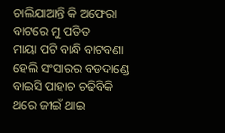ଚାଲିଯାଆନ୍ତି କି ଅଫେରା ବାଟରେ ମୁ ପତିତ
ମାୟା ପଟି ବାନ୍ଧି ବାଟବଣା ହେଲି ସଂସାରର ବଡଦାଣ୍ଡେ
ବାଇସି ପାହାଚ ଚଢିବିକି ଥରେ ଜୀଇଁ ଥାଇ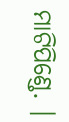ମାଟିପିଣ୍ଡେ. ।